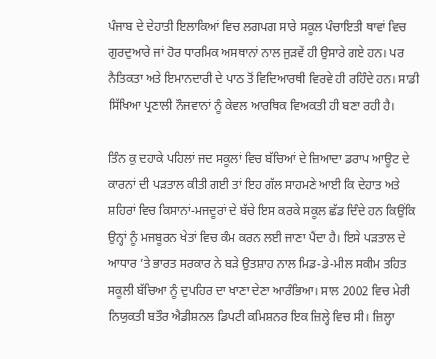ਪੰਜਾਬ ਦੇ ਦੇਹਾਤੀ ਇਲਾਕਿਆਂ ਵਿਚ ਲਗਪਗ ਸਾਰੇ ਸਕੂਲ ਪੰਚਾਇਤੀ ਥਾਵਾਂ ਵਿਚ ਗੁਰਦੁਆਰੇ ਜਾਂ ਹੋਰ ਧਾਰਮਿਕ ਅਸਥਾਨਾਂ ਨਾਲ ਜੁੜਵੇਂ ਹੀ ਉਸਾਰੇ ਗਏ ਹਨ। ਪਰ ਨੈਤਿਕਤਾ ਅਤੇ ਇਮਾਨਦਾਰੀ ਦੇ ਪਾਠ ਤੋਂ ਵਿਦਿਆਰਥੀ ਵਿਰਵੇ ਹੀ ਰਹਿੰਦੇ ਹਨ। ਸਾਡੀ ਸਿੱਖਿਆ ਪ੍ਰਣਾਲੀ ਨੌਜਵਾਨਾਂ ਨੂੰ ਕੇਵਲ ਆਰਥਿਕ ਵਿਅਕਤੀ ਹੀ ਬਣਾ ਰਹੀ ਹੈ।

ਤਿੰਨ ਕੁ ਦਹਾਕੇ ਪਹਿਲਾਂ ਜਦ ਸਕੂਲਾਂ ਵਿਚ ਬੱਚਿਆਂ ਦੇ ਜ਼ਿਆਦਾ ਡਰਾਪ ਆਊਟ ਦੇ ਕਾਰਨਾਂ ਦੀ ਪੜਤਾਲ ਕੀਤੀ ਗਈ ਤਾਂ ਇਹ ਗੱਲ ਸਾਹਮਣੇ ਆਈ ਕਿ ਦੇਹਾਤ ਅਤੇ ਸ਼ਹਿਰਾਂ ਵਿਚ ਕਿਸਾਨਾਂ-ਮਜਦੂਰਾਂ ਦੇ ਬੱਚੇ ਇਸ ਕਰਕੇ ਸਕੂਲ ਛੱਡ ਦਿੰਦੇ ਹਨ ਕਿਉਂਕਿ ਉਨ੍ਹਾਂ ਨੂੰ ਮਜਬੂਰਨ ਖੇਤਾਂ ਵਿਚ ਕੰਮ ਕਰਨ ਲਈ ਜਾਣਾ ਪੈਂਦਾ ਹੈ। ਇਸੇ ਪੜਤਾਲ ਦੇ ਆਧਾਰ ’ਤੇ ਭਾਰਤ ਸਰਕਾਰ ਨੇ ਬੜੇ ਉਤਸ਼ਾਹ ਨਾਲ ਮਿਡ-ਡੇ-ਮੀਲ ਸਕੀਮ ਤਹਿਤ ਸਕੂਲੀ ਬੱਚਿਆ ਨੂੰ ਦੁਪਹਿਰ ਦਾ ਖਾਣਾ ਦੇਣਾ ਆਰੰਭਿਆ। ਸਾਲ 2002 ਵਿਚ ਮੇਰੀ ਨਿਯੁਕਤੀ ਬਤੌਰ ਐਡੀਸ਼ਨਲ ਡਿਪਟੀ ਕਮਿਸ਼ਨਰ ਇਕ ਜ਼ਿਲ੍ਹੇ ਵਿਚ ਸੀ। ਜ਼ਿਲ੍ਹਾ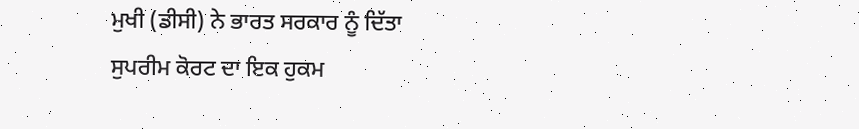ਮੁਖੀ (ਡੀਸੀ) ਨੇ ਭਾਰਤ ਸਰਕਾਰ ਨੂੰ ਦਿੱਤਾ ਸੁਪਰੀਮ ਕੋਰਟ ਦਾ ਇਕ ਹੁਕਮ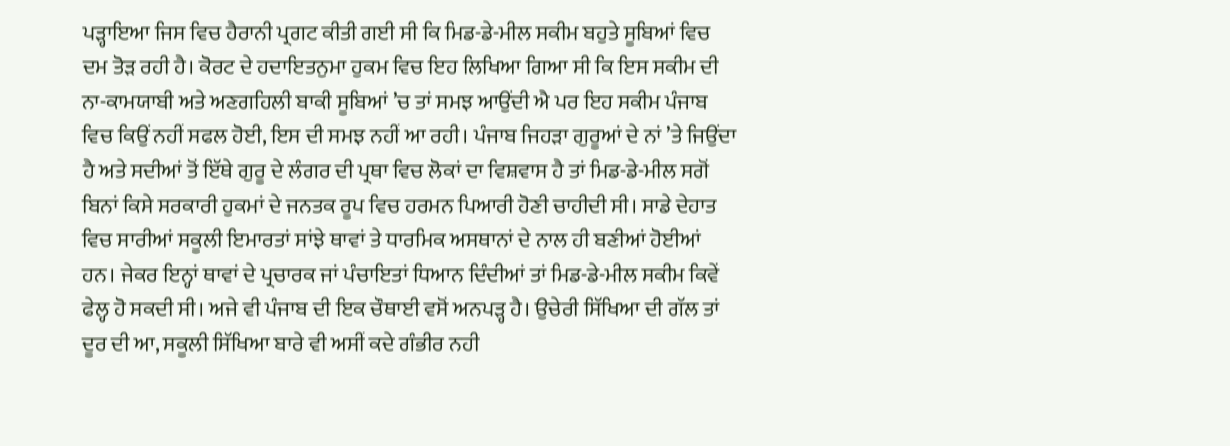ਪੜ੍ਹਾਇਆ ਜਿਸ ਵਿਚ ਹੈਰਾਨੀ ਪ੍ਰਗਟ ਕੀਤੀ ਗਈ ਸੀ ਕਿ ਮਿਡ-ਡੇ-ਮੀਲ ਸਕੀਮ ਬਹੁਤੇ ਸੂਬਿਆਂ ਵਿਚ ਦਮ ਤੋੜ ਰਹੀ ਹੈ। ਕੋਰਟ ਦੇ ਹਦਾਇਤਨੁਮਾ ਹੁਕਮ ਵਿਚ ਇਹ ਲਿਖਿਆ ਗਿਆ ਸੀ ਕਿ ਇਸ ਸਕੀਮ ਦੀ ਨਾ-ਕਾਮਯਾਬੀ ਅਤੇ ਅਣਗਹਿਲੀ ਬਾਕੀ ਸੂਬਿਆਂ ’ਚ ਤਾਂ ਸਮਝ ਆਉਂਦੀ ਐ ਪਰ ਇਹ ਸਕੀਮ ਪੰਜਾਬ ਵਿਚ ਕਿਉਂ ਨਹੀਂ ਸਫਲ ਹੋਈ, ਇਸ ਦੀ ਸਮਝ ਨਹੀਂ ਆ ਰਹੀ। ਪੰਜਾਬ ਜਿਹੜਾ ਗੁਰੂਆਂ ਦੇ ਨਾਂ ’ਤੇ ਜਿਉਂਦਾ ਹੈ ਅਤੇ ਸਦੀਆਂ ਤੋਂ ਇੱਥੇ ਗੁਰੂ ਦੇ ਲੰਗਰ ਦੀ ਪ੍ਰਥਾ ਵਿਚ ਲੋਕਾਂ ਦਾ ਵਿਸ਼ਵਾਸ ਹੈ ਤਾਂ ਮਿਡ-ਡੇ-ਮੀਲ ਸਗੋਂ ਬਿਨਾਂ ਕਿਸੇ ਸਰਕਾਰੀ ਹੁਕਮਾਂ ਦੇ ਜਨਤਕ ਰੂਪ ਵਿਚ ਹਰਮਨ ਪਿਆਰੀ ਹੋਣੀ ਚਾਹੀਦੀ ਸੀ। ਸਾਡੇ ਦੇਹਾਤ ਵਿਚ ਸਾਰੀਆਂ ਸਕੂਲੀ ਇਮਾਰਤਾਂ ਸਾਂਝੇ ਥਾਵਾਂ ਤੇ ਧਾਰਮਿਕ ਅਸਥਾਨਾਂ ਦੇ ਨਾਲ ਹੀ ਬਣੀਆਂ ਹੋਈਆਂ ਹਨ। ਜੇਕਰ ਇਨ੍ਹਾਂ ਥਾਵਾਂ ਦੇ ਪ੍ਰਚਾਰਕ ਜਾਂ ਪੰਚਾਇਤਾਂ ਧਿਆਨ ਦਿੰਦੀਆਂ ਤਾਂ ਮਿਡ-ਡੇ-ਮੀਲ ਸਕੀਮ ਕਿਵੇਂ ਫੇਲ੍ਹ ਹੋ ਸਕਦੀ ਸੀ। ਅਜੇ ਵੀ ਪੰਜਾਬ ਦੀ ਇਕ ਚੌਥਾਈ ਵਸੋਂ ਅਨਪੜ੍ਹ ਹੈ। ਉਚੇਰੀ ਸਿੱਖਿਆ ਦੀ ਗੱਲ ਤਾਂ ਦੂਰ ਦੀ ਆ, ਸਕੂਲੀ ਸਿੱਖਿਆ ਬਾਰੇ ਵੀ ਅਸੀਂ ਕਦੇ ਗੰਭੀਰ ਨਹੀ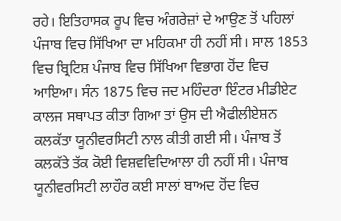ਰਹੇ। ਇਤਿਹਾਸਕ ਰੂਪ ਵਿਚ ਅੰਗਰੇਜ਼ਾਂ ਦੇ ਆਉਣ ਤੋਂ ਪਹਿਲਾਂ ਪੰਜਾਬ ਵਿਚ ਸਿੱਖਿਆ ਦਾ ਮਹਿਕਮਾ ਹੀ ਨਹੀਂ ਸੀ। ਸਾਲ 1853 ਵਿਚ ਬ੍ਰਿਟਿਸ਼ ਪੰਜਾਬ ਵਿਚ ਸਿੱਖਿਆ ਵਿਭਾਗ ਹੋਂਦ ਵਿਚ ਆਇਆ। ਸੰਨ 1875 ਵਿਚ ਜਦ ਮਹਿੰਦਰਾ ਇੰਟਰ ਮੀਡੀਏਟ ਕਾਲਜ ਸਥਾਪਤ ਕੀਤਾ ਗਿਆ ਤਾਂ ਉਸ ਦੀ ਐਫੀਲੀਏਸ਼ਨ ਕਲਕੱਤਾ ਯੂਨੀਵਰਸਿਟੀ ਨਾਲ ਕੀਤੀ ਗਈ ਸੀ। ਪੰਜਾਬ ਤੋਂ ਕਲਕੱਤੇ ਤੱਕ ਕੋਈ ਵਿਸ਼ਵਵਿਦਿਆਲਾ ਹੀ ਨਹੀਂ ਸੀ। ਪੰਜਾਬ ਯੂਨੀਵਰਸਿਟੀ ਲਾਹੌਰ ਕਈ ਸਾਲਾਂ ਬਾਅਦ ਹੋਂਦ ਵਿਚ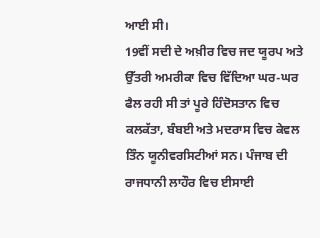ਆਈ ਸੀ।
19ਵੀਂ ਸਦੀ ਦੇ ਅਖ਼ੀਰ ਵਿਚ ਜਦ ਯੂਰਪ ਅਤੇ ਉੱਤਰੀ ਅਮਰੀਕਾ ਵਿਚ ਵਿੱਦਿਆ ਘਰ-ਘਰ ਫੈਲ ਰਹੀ ਸੀ ਤਾਂ ਪੂਰੇ ਹਿੰਦੋਸਤਾਨ ਵਿਚ ਕਲਕੱਤਾ, ਬੰਬਈ ਅਤੇ ਮਦਰਾਸ ਵਿਚ ਕੇਵਲ ਤਿੰਨ ਯੂਨੀਵਰਸਿਟੀਆਂ ਸਨ। ਪੰਜਾਬ ਦੀ ਰਾਜਧਾਨੀ ਲਾਹੌਰ ਵਿਚ ਈਸਾਈ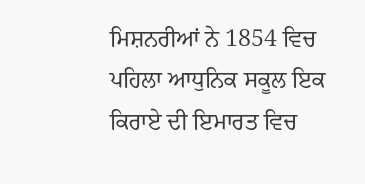ਮਿਸ਼ਨਰੀਆਂ ਨੇ 1854 ਵਿਚ ਪਹਿਲਾ ਆਧੁਨਿਕ ਸਕੂਲ ਇਕ ਕਿਰਾਏ ਦੀ ਇਮਾਰਤ ਵਿਚ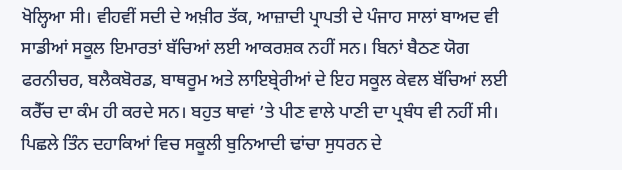ਖੋਲ੍ਹਿਆ ਸੀ। ਵੀਹਵੀਂ ਸਦੀ ਦੇ ਅਖ਼ੀਰ ਤੱਕ, ਆਜ਼ਾਦੀ ਪ੍ਰਾਪਤੀ ਦੇ ਪੰਜਾਹ ਸਾਲਾਂ ਬਾਅਦ ਵੀ ਸਾਡੀਆਂ ਸਕੂਲ ਇਮਾਰਤਾਂ ਬੱਚਿਆਂ ਲਈ ਆਕਰਸ਼ਕ ਨਹੀਂ ਸਨ। ਬਿਨਾਂ ਬੈਠਣ ਯੋਗ ਫਰਨੀਚਰ, ਬਲੈਕਬੋਰਡ, ਬਾਥਰੂਮ ਅਤੇ ਲਾਇਬ੍ਰੇਰੀਆਂ ਦੇ ਇਹ ਸਕੂਲ ਕੇਵਲ ਬੱਚਿਆਂ ਲਈ ਕਰੈੱਚ ਦਾ ਕੰਮ ਹੀ ਕਰਦੇ ਸਨ। ਬਹੁਤ ਥਾਵਾਂ ’ਤੇ ਪੀਣ ਵਾਲੇ ਪਾਣੀ ਦਾ ਪ੍ਰਬੰਧ ਵੀ ਨਹੀਂ ਸੀ। ਪਿਛਲੇ ਤਿੰਨ ਦਹਾਕਿਆਂ ਵਿਚ ਸਕੂਲੀ ਬੁਨਿਆਦੀ ਢਾਂਚਾ ਸੁਧਰਨ ਦੇ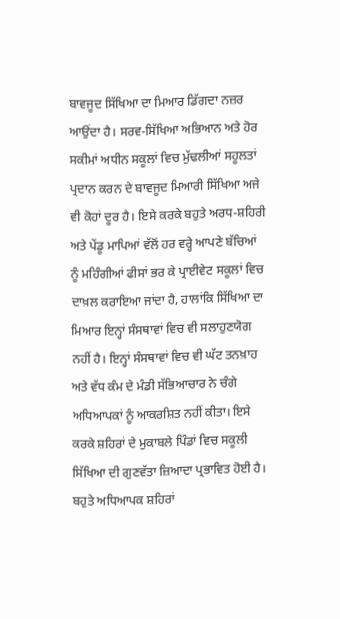ਬਾਵਜੂਦ ਸਿੱਖਿਆ ਦਾ ਮਿਆਰ ਡਿੱਗਦਾ ਨਜ਼ਰ ਆਉਂਦਾ ਹੈ। ਸਰਵ-ਸਿੱਖਿਆ ਅਭਿਆਨ ਅਤੇ ਹੋਰ ਸਕੀਮਾਂ ਅਧੀਨ ਸਕੂਲਾਂ ਵਿਚ ਮੁੱਢਲੀਆਂ ਸਹੂਲਤਾਂ ਪ੍ਰਦਾਨ ਕਰਨ ਦੇ ਬਾਵਜੂਦ ਮਿਆਰੀ ਸਿੱਖਿਆ ਅਜੇ ਵੀ ਕੋਹਾਂ ਦੂਰ ਹੈ। ਇਸੇ ਕਰਕੇ ਬਹੁਤੇ ਅਰਧ-ਸ਼ਹਿਰੀ ਅਤੇ ਪੇਂਡੂ ਮਾਪਿਆਂ ਵੱਲੋਂ ਹਰ ਵਰ੍ਹੇ ਆਪਣੇ ਬੱਚਿਆਂ ਨੂੰ ਮਹਿੰਗੀਆਂ ਫੀਸਾਂ ਭਰ ਕੇ ਪ੍ਰਾਈਵੇਟ ਸਕੂਲਾਂ ਵਿਚ ਦਾਖ਼ਲ ਕਰਾਇਆ ਜਾਂਦਾ ਹੈ, ਹਾਲਾਂਕਿ ਸਿੱਖਿਆ ਦਾ ਮਿਆਰ ਇਨ੍ਹਾਂ ਸੰਸਥਾਵਾਂ ਵਿਚ ਵੀ ਸਲਾਹੁਣਯੋਗ ਨਹੀਂ ਹੈ। ਇਨ੍ਹਾਂ ਸੰਸਥਾਵਾਂ ਵਿਚ ਵੀ ਘੱਟ ਤਨਖ਼ਾਹ ਅਤੇ ਵੱਧ ਕੰਮ ਦੇ ਮੰਡੀ ਸੱਭਿਆਚਾਰ ਨੇ ਚੰਗੇ ਅਧਿਆਪਕਾਂ ਨੂੰ ਆਕਰਸ਼ਿਤ ਨਹੀਂ ਕੀਤਾ। ਇਸੇ ਕਰਕੇ ਸ਼ਹਿਰਾਂ ਦੇ ਮੁਕਾਬਲੇ ਪਿੰਡਾਂ ਵਿਚ ਸਕੂਲੀ ਸਿੱਖਿਆ ਦੀ ਗੁਣਵੱਤਾ ਜ਼ਿਆਦਾ ਪ੍ਰਭਾਵਿਤ ਹੋਈ ਹੈ। ਬਹੁਤੇ ਅਧਿਆਪਕ ਸ਼ਹਿਰਾਂ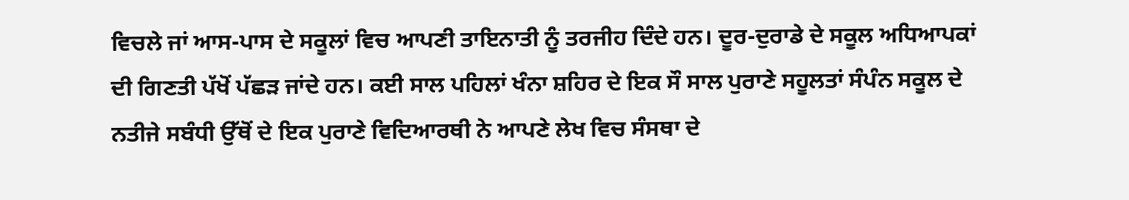ਵਿਚਲੇ ਜਾਂ ਆਸ-ਪਾਸ ਦੇ ਸਕੂਲਾਂ ਵਿਚ ਆਪਣੀ ਤਾਇਨਾਤੀ ਨੂੰ ਤਰਜੀਹ ਦਿੰਦੇ ਹਨ। ਦੂਰ-ਦੁਰਾਡੇ ਦੇ ਸਕੂਲ ਅਧਿਆਪਕਾਂ ਦੀ ਗਿਣਤੀ ਪੱਖੋਂ ਪੱਛੜ ਜਾਂਦੇ ਹਨ। ਕਈ ਸਾਲ ਪਹਿਲਾਂ ਖੰਨਾ ਸ਼ਹਿਰ ਦੇ ਇਕ ਸੌ ਸਾਲ ਪੁਰਾਣੇ ਸਹੂਲਤਾਂ ਸੰਪੰਨ ਸਕੂਲ ਦੇ ਨਤੀਜੇ ਸਬੰਧੀ ਉੱਥੋਂ ਦੇ ਇਕ ਪੁਰਾਣੇ ਵਿਦਿਆਰਥੀ ਨੇ ਆਪਣੇ ਲੇਖ ਵਿਚ ਸੰਸਥਾ ਦੇ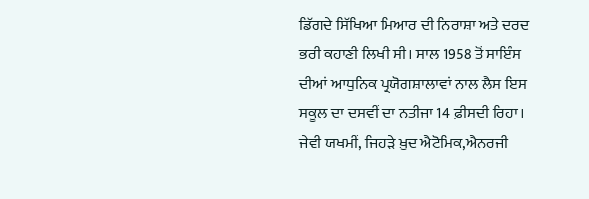ਡਿੱਗਦੇ ਸਿੱਖਿਆ ਮਿਆਰ ਦੀ ਨਿਰਾਸ਼ਾ ਅਤੇ ਦਰਦ ਭਰੀ ਕਹਾਣੀ ਲਿਖੀ ਸੀ। ਸਾਲ 1958 ਤੋਂ ਸਾਇੰਸ ਦੀਆਂ ਆਧੁਨਿਕ ਪ੍ਰਯੋਗਸ਼ਾਲਾਵਾਂ ਨਾਲ ਲੈਸ ਇਸ ਸਕੂਲ ਦਾ ਦਸਵੀਂ ਦਾ ਨਤੀਜਾ 14 ਫ਼ੀਸਦੀ ਰਿਹਾ। ਜੇਵੀ ਯਖਮੀਂ, ਜਿਹੜੇ ਖ਼ੁਦ ਐਟੋਮਿਕ,ਐਨਰਜੀ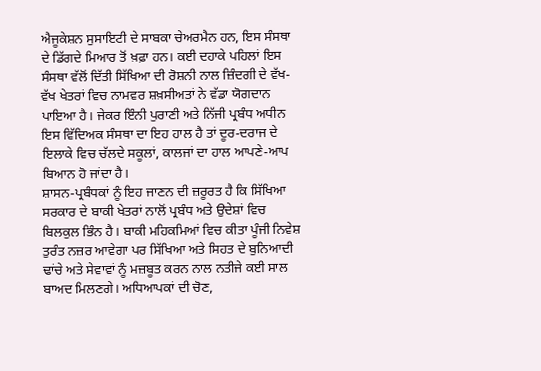ਐਜੂਕੇਸ਼ਨ ਸੁਸਾਇਟੀ ਦੇ ਸਾਬਕਾ ਚੇਅਰਮੈਨ ਹਨ, ਇਸ ਸੰਸਥਾ ਦੇ ਡਿੱਗਦੇ ਮਿਆਰ ਤੋਂ ਖ਼ਫ਼ਾ ਹਨ। ਕਈ ਦਹਾਕੇ ਪਹਿਲਾਂ ਇਸ ਸੰਸਥਾ ਵੱਲੋਂ ਦਿੱਤੀ ਸਿੱਖਿਆ ਦੀ ਰੋਸ਼ਨੀ ਨਾਲ ਜ਼ਿੰਦਗੀ ਦੇ ਵੱਖ-ਵੱਖ ਖੇਤਰਾਂ ਵਿਚ ਨਾਮਵਰ ਸ਼ਖ਼ਸੀਅਤਾਂ ਨੇ ਵੱਡਾ ਯੋਗਦਾਨ ਪਾਇਆ ਹੈ। ਜੇਕਰ ਇੰਨੀ ਪੁਰਾਣੀ ਅਤੇ ਨਿੱਜੀ ਪ੍ਰਬੰਧ ਅਧੀਨ ਇਸ ਵਿੱਦਿਅਕ ਸੰਸਥਾ ਦਾ ਇਹ ਹਾਲ ਹੈ ਤਾਂ ਦੂਰ-ਦਰਾਜ ਦੇ ਇਲਾਕੇ ਵਿਚ ਚੱਲਦੇ ਸਕੂਲਾਂ, ਕਾਲਜਾਂ ਦਾ ਹਾਲ ਆਪਣੇ-ਆਪ ਬਿਆਨ ਹੋ ਜਾਂਦਾ ਹੈ।
ਸ਼ਾਸਨ-ਪ੍ਰਬੰਧਕਾਂ ਨੂੰ ਇਹ ਜਾਣਨ ਦੀ ਜ਼ਰੂਰਤ ਹੈ ਕਿ ਸਿੱਖਿਆ ਸਰਕਾਰ ਦੇ ਬਾਕੀ ਖੇਤਰਾਂ ਨਾਲੋਂ ਪ੍ਰਬੰਧ ਅਤੇ ਉਦੇਸ਼ਾਂ ਵਿਚ ਬਿਲਕੁਲ ਭਿੰਨ ਹੈ। ਬਾਕੀ ਮਹਿਕਮਿਆਂ ਵਿਚ ਕੀਤਾ ਪੂੰਜੀ ਨਿਵੇਸ਼ ਤੁਰੰਤ ਨਜ਼ਰ ਆਵੇਗਾ ਪਰ ਸਿੱਖਿਆ ਅਤੇ ਸਿਹਤ ਦੇ ਬੁਨਿਆਦੀ ਢਾਂਚੇ ਅਤੇ ਸੇਵਾਵਾਂ ਨੂੰ ਮਜ਼ਬੂਤ ਕਰਨ ਨਾਲ ਨਤੀਜੇ ਕਈ ਸਾਲ ਬਾਅਦ ਮਿਲਣਗੇ। ਅਧਿਆਪਕਾਂ ਦੀ ਚੋਣ,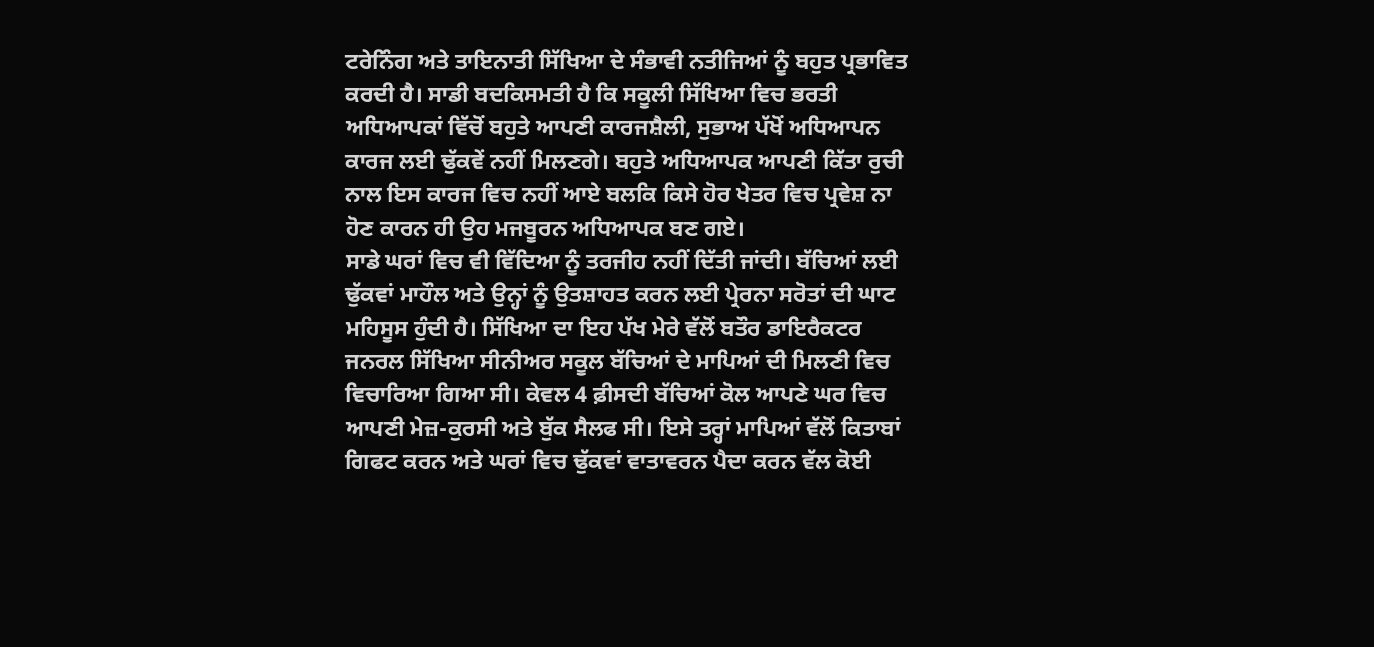ਟਰੇਨਿੰਗ ਅਤੇ ਤਾਇਨਾਤੀ ਸਿੱਖਿਆ ਦੇ ਸੰਭਾਵੀ ਨਤੀਜਿਆਂ ਨੂੰ ਬਹੁਤ ਪ੍ਰਭਾਵਿਤ ਕਰਦੀ ਹੈ। ਸਾਡੀ ਬਦਕਿਸਮਤੀ ਹੈ ਕਿ ਸਕੂਲੀ ਸਿੱਖਿਆ ਵਿਚ ਭਰਤੀ ਅਧਿਆਪਕਾਂ ਵਿੱਚੋਂ ਬਹੁਤੇ ਆਪਣੀ ਕਾਰਜਸ਼ੈਲੀ, ਸੁਭਾਅ ਪੱਖੋਂ ਅਧਿਆਪਨ ਕਾਰਜ ਲਈ ਢੁੱਕਵੇਂ ਨਹੀਂ ਮਿਲਣਗੇ। ਬਹੁਤੇ ਅਧਿਆਪਕ ਆਪਣੀ ਕਿੱਤਾ ਰੁਚੀ ਨਾਲ ਇਸ ਕਾਰਜ ਵਿਚ ਨਹੀਂ ਆਏ ਬਲਕਿ ਕਿਸੇ ਹੋਰ ਖੇਤਰ ਵਿਚ ਪ੍ਰਵੇਸ਼ ਨਾ ਹੋਣ ਕਾਰਨ ਹੀ ਉਹ ਮਜਬੂਰਨ ਅਧਿਆਪਕ ਬਣ ਗਏ।
ਸਾਡੇ ਘਰਾਂ ਵਿਚ ਵੀ ਵਿੱਦਿਆ ਨੂੰ ਤਰਜੀਹ ਨਹੀਂ ਦਿੱਤੀ ਜਾਂਦੀ। ਬੱਚਿਆਂ ਲਈ ਢੁੱਕਵਾਂ ਮਾਹੌਲ ਅਤੇ ਉਨ੍ਹਾਂ ਨੂੰ ਉਤਸ਼ਾਹਤ ਕਰਨ ਲਈ ਪ੍ਰੇਰਨਾ ਸਰੋਤਾਂ ਦੀ ਘਾਟ ਮਹਿਸੂਸ ਹੁੰਦੀ ਹੈ। ਸਿੱਖਿਆ ਦਾ ਇਹ ਪੱਖ ਮੇਰੇ ਵੱਲੋਂ ਬਤੌਰ ਡਾਇਰੈਕਟਰ ਜਨਰਲ ਸਿੱਖਿਆ ਸੀਨੀਅਰ ਸਕੂਲ ਬੱਚਿਆਂ ਦੇ ਮਾਪਿਆਂ ਦੀ ਮਿਲਣੀ ਵਿਚ ਵਿਚਾਰਿਆ ਗਿਆ ਸੀ। ਕੇਵਲ 4 ਫ਼ੀਸਦੀ ਬੱਚਿਆਂ ਕੋਲ ਆਪਣੇ ਘਰ ਵਿਚ ਆਪਣੀ ਮੇਜ਼-ਕੁਰਸੀ ਅਤੇ ਬੁੱਕ ਸੈਲਫ ਸੀ। ਇਸੇ ਤਰ੍ਹਾਂ ਮਾਪਿਆਂ ਵੱਲੋਂ ਕਿਤਾਬਾਂ ਗਿਫਟ ਕਰਨ ਅਤੇ ਘਰਾਂ ਵਿਚ ਢੁੱਕਵਾਂ ਵਾਤਾਵਰਨ ਪੈਦਾ ਕਰਨ ਵੱਲ ਕੋਈ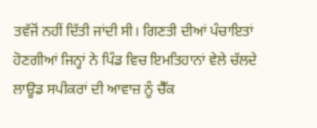ਤਵੱਜੋਂ ਨਹੀਂ ਦਿੱਤੀ ਜਾਂਦੀ ਸੀ। ਗਿਣਤੀ ਦੀਆਂ ਪੰਚਾਇਤਾਂ ਹੋਣਗੀਆਂ ਜਿਨ੍ਹਾਂ ਨੇ ਪਿੰਡ ਵਿਚ ਇਮਤਿਹਾਨਾਂ ਵੇਲੇ ਚੱਲਦੇ ਲਾਊਡ ਸਪੀਕਰਾਂ ਦੀ ਆਵਾਜ਼ ਨੂੰ ਚੈੱਕ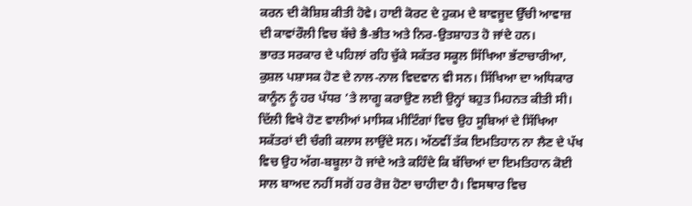ਕਰਨ ਦੀ ਕੋਸ਼ਿਸ਼ ਕੀਤੀ ਹੋਵੇ। ਹਾਈ ਕੋਰਟ ਦੇ ਹੁਕਮ ਦੇ ਬਾਵਜੂਦ ਉੱਚੀ ਆਵਾਜ਼ ਦੀ ਕਾਵਾਂਰੌਲੀ ਵਿਚ ਬੱਚੇ ਭੈ-ਭੀਤ ਅਤੇ ਨਿਰ-ਉਤਸ਼ਾਹਤ ਹੋ ਜਾਂਦੇ ਹਨ।
ਭਾਰਤ ਸਰਕਾਰ ਦੇ ਪਹਿਲਾਂ ਰਹਿ ਚੁੱਕੇ ਸਕੱਤਰ ਸਕੂਲ ਸਿੱਖਿਆ ਭੱਟਾਚਾਰੀਆ, ਕੁਸ਼ਲ ਪਸ਼ਾਸਕ ਹੋਣ ਦੇ ਨਾਲ-ਨਾਲ ਵਿਦਵਾਨ ਵੀ ਸਨ। ਸਿੱਖਿਆ ਦਾ ਅਧਿਕਾਰ ਕਾਨੂੰਨ ਨੂੰ ਹਰ ਪੱਧਰ ’ਤੇ ਲਾਗੂ ਕਰਾਉਣ ਲਈ ਉਨ੍ਹਾਂ ਬਹੁਤ ਮਿਹਨਤ ਕੀਤੀ ਸੀ। ਦਿੱਲੀ ਵਿਖੇ ਹੋਣ ਵਾਲੀਆਂ ਮਾਸਿਕ ਮੀਟਿੰਗਾਂ ਵਿਚ ਉਹ ਸੂਬਿਆਂ ਦੇ ਸਿੱਖਿਆ ਸਕੱਤਰਾਂ ਦੀ ਚੰਗੀ ਕਲਾਸ ਲਾਉਂਦੇ ਸਨ। ਅੱਠਵੀਂ ਤੱਕ ਇਮਤਿਹਾਨ ਨਾ ਲੈਣ ਦੇ ਪੱਖ ਵਿਚ ਉਹ ਅੱਗ-ਬਬੂਲਾ ਹੋ ਜਾਂਦੇ ਅਤੇ ਕਹਿੰਦੇ ਕਿ ਬੱਚਿਆਂ ਦਾ ਇਮਤਿਹਾਨ ਕੋਈ ਸਾਲ ਬਾਅਦ ਨਹੀਂ ਸਗੋਂ ਹਰ ਰੋਜ਼ ਹੋਣਾ ਚਾਹੀਦਾ ਹੈ। ਵਿਸਥਾਰ ਵਿਚ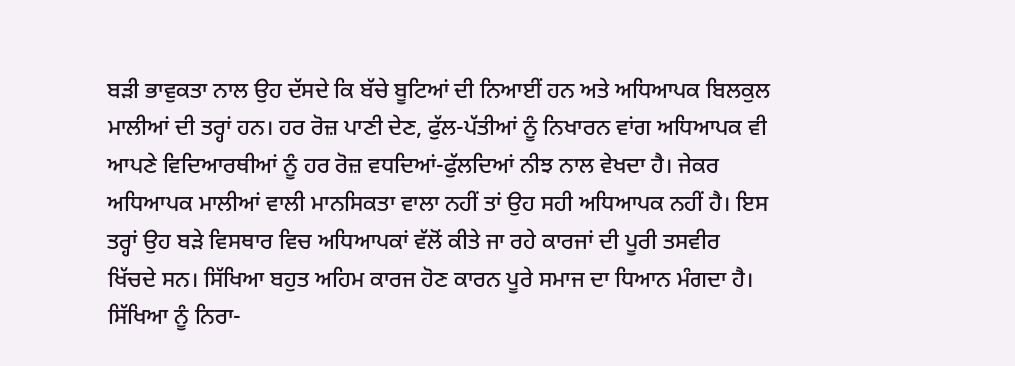ਬੜੀ ਭਾਵੁਕਤਾ ਨਾਲ ਉਹ ਦੱਸਦੇ ਕਿ ਬੱਚੇ ਬੂਟਿਆਂ ਦੀ ਨਿਆਈਂ ਹਨ ਅਤੇ ਅਧਿਆਪਕ ਬਿਲਕੁਲ ਮਾਲੀਆਂ ਦੀ ਤਰ੍ਹਾਂ ਹਨ। ਹਰ ਰੋਜ਼ ਪਾਣੀ ਦੇਣ, ਫੁੱਲ-ਪੱਤੀਆਂ ਨੂੰ ਨਿਖਾਰਨ ਵਾਂਗ ਅਧਿਆਪਕ ਵੀ ਆਪਣੇ ਵਿਦਿਆਰਥੀਆਂ ਨੂੰ ਹਰ ਰੋਜ਼ ਵਧਦਿਆਂ-ਫੁੱਲਦਿਆਂ ਨੀਝ ਨਾਲ ਵੇਖਦਾ ਹੈ। ਜੇਕਰ ਅਧਿਆਪਕ ਮਾਲੀਆਂ ਵਾਲੀ ਮਾਨਸਿਕਤਾ ਵਾਲਾ ਨਹੀਂ ਤਾਂ ਉਹ ਸਹੀ ਅਧਿਆਪਕ ਨਹੀਂ ਹੈ। ਇਸ ਤਰ੍ਹਾਂ ਉਹ ਬੜੇ ਵਿਸਥਾਰ ਵਿਚ ਅਧਿਆਪਕਾਂ ਵੱਲੋਂ ਕੀਤੇ ਜਾ ਰਹੇ ਕਾਰਜਾਂ ਦੀ ਪੂਰੀ ਤਸਵੀਰ ਖਿੱਚਦੇ ਸਨ। ਸਿੱਖਿਆ ਬਹੁਤ ਅਹਿਮ ਕਾਰਜ ਹੋਣ ਕਾਰਨ ਪੂਰੇ ਸਮਾਜ ਦਾ ਧਿਆਨ ਮੰਗਦਾ ਹੈ। ਸਿੱਖਿਆ ਨੂੰ ਨਿਰਾ-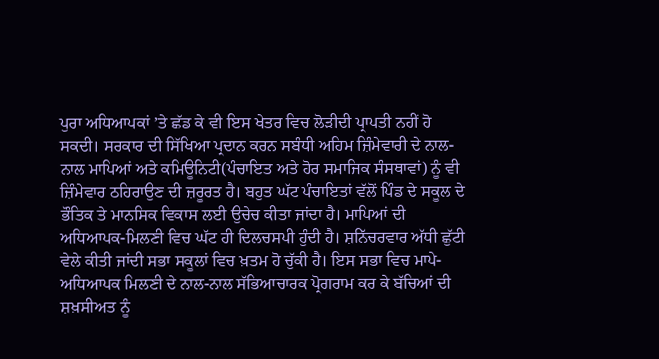ਪੁਰਾ ਅਧਿਆਪਕਾਂ ’ਤੇ ਛੱਡ ਕੇ ਵੀ ਇਸ ਖੇਤਰ ਵਿਚ ਲੋੜੀਦੀ ਪ੍ਰਾਪਤੀ ਨਹੀਂ ਹੋ ਸਕਦੀ। ਸਰਕਾਰ ਦੀ ਸਿੱਖਿਆ ਪ੍ਰਦਾਨ ਕਰਨ ਸਬੰਧੀ ਅਹਿਮ ਜ਼ਿੰਮੇਵਾਰੀ ਦੇ ਨਾਲ-ਨਾਲ ਮਾਪਿਆਂ ਅਤੇ ਕਮਿਊਨਿਟੀ(ਪੰਚਾਇਤ ਅਤੇ ਹੋਰ ਸਮਾਜਿਕ ਸੰਸਥਾਵਾਂ) ਨੂੰ ਵੀ ਜ਼ਿੰਮੇਵਾਰ ਠਹਿਰਾਉਣ ਦੀ ਜ਼ਰੂਰਤ ਹੈ। ਬਹੁਤ ਘੱਟ ਪੰਚਾਇਤਾਂ ਵੱਲੋਂ ਪਿੰਡ ਦੇ ਸਕੂਲ ਦੇ ਭੌਤਿਕ ਤੇ ਮਾਨਸਿਕ ਵਿਕਾਸ ਲਈ ਉਚੇਚ ਕੀਤਾ ਜਾਂਦਾ ਹੈ। ਮਾਪਿਆਂ ਦੀ ਅਧਿਆਪਕ-ਮਿਲਣੀ ਵਿਚ ਘੱਟ ਹੀ ਦਿਲਚਸਪੀ ਹੁੰਦੀ ਹੈ। ਸ਼ਨਿੱਚਰਵਾਰ ਅੱਧੀ ਛੁੱਟੀ ਵੇਲੇ ਕੀਤੀ ਜਾਂਦੀ ਸਭਾ ਸਕੂਲਾਂ ਵਿਚ ਖ਼ਤਮ ਹੋ ਚੁੱਕੀ ਹੈ। ਇਸ ਸਭਾ ਵਿਚ ਮਾਪੇ-ਅਧਿਆਪਕ ਮਿਲਣੀ ਦੇ ਨਾਲ-ਨਾਲ ਸੱਭਿਆਚਾਰਕ ਪ੍ਰੋਗਰਾਮ ਕਰ ਕੇ ਬੱਚਿਆਂ ਦੀ ਸ਼ਖ਼ਸੀਅਤ ਨੂੰ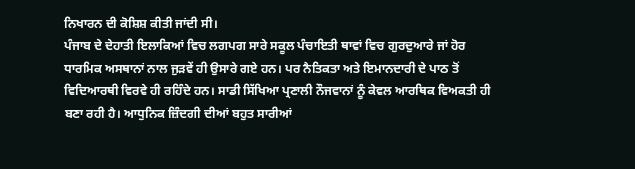ਨਿਖਾਰਨ ਦੀ ਕੋਸ਼ਿਸ਼ ਕੀਤੀ ਜਾਂਦੀ ਸੀ।
ਪੰਜਾਬ ਦੇ ਦੇਹਾਤੀ ਇਲਾਕਿਆਂ ਵਿਚ ਲਗਪਗ ਸਾਰੇ ਸਕੂਲ ਪੰਚਾਇਤੀ ਥਾਵਾਂ ਵਿਚ ਗੁਰਦੁਆਰੇ ਜਾਂ ਹੋਰ ਧਾਰਮਿਕ ਅਸਥਾਨਾਂ ਨਾਲ ਜੁੜਵੇਂ ਹੀ ਉਸਾਰੇ ਗਏ ਹਨ। ਪਰ ਨੈਤਿਕਤਾ ਅਤੇ ਇਮਾਨਦਾਰੀ ਦੇ ਪਾਠ ਤੋਂ ਵਿਦਿਆਰਥੀ ਵਿਰਵੇ ਹੀ ਰਹਿੰਦੇ ਹਨ। ਸਾਡੀ ਸਿੱਖਿਆ ਪ੍ਰਣਾਲੀ ਨੌਜਵਾਨਾਂ ਨੂੰ ਕੇਵਲ ਆਰਥਿਕ ਵਿਅਕਤੀ ਹੀ ਬਣਾ ਰਹੀ ਹੈ। ਆਧੁਨਿਕ ਜ਼ਿੰਦਗੀ ਦੀਆਂ ਬਹੁਤ ਸਾਰੀਆਂ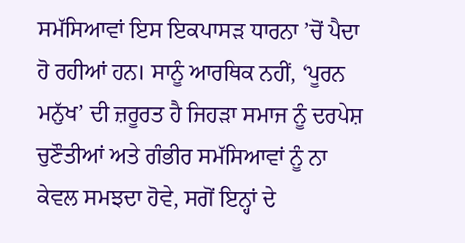ਸਮੱਸਿਆਵਾਂ ਇਸ ਇਕਪਾਸੜ ਧਾਰਨਾ ’ਚੋਂ ਪੈਦਾ ਹੋ ਰਹੀਆਂ ਹਨ। ਸਾਨੂੰ ਆਰਥਿਕ ਨਹੀਂ, ‘ਪੂਰਨ ਮਨੁੱਖ’ ਦੀ ਜ਼ਰੂਰਤ ਹੈ ਜਿਹੜਾ ਸਮਾਜ ਨੂੰ ਦਰਪੇਸ਼ ਚੁਣੌਤੀਆਂ ਅਤੇ ਗੰਭੀਰ ਸਮੱਸਿਆਵਾਂ ਨੂੰ ਨਾ ਕੇਵਲ ਸਮਝਦਾ ਹੋਵੇ, ਸਗੋਂ ਇਨ੍ਹਾਂ ਦੇ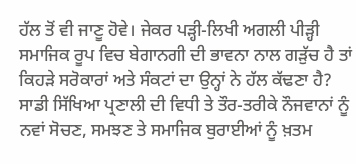ਹੱਲ ਤੋਂ ਵੀ ਜਾਣੂ ਹੋਵੇ। ਜੇਕਰ ਪੜ੍ਹੀ-ਲਿਖੀ ਅਗਲੀ ਪੀੜ੍ਹੀ ਸਮਾਜਿਕ ਰੂਪ ਵਿਚ ਬੇਗਾਨਗੀ ਦੀ ਭਾਵਨਾ ਨਾਲ ਗੜੁੱਚ ਹੈ ਤਾਂ ਕਿਹੜੇ ਸਰੋਕਾਰਾਂ ਅਤੇ ਸੰਕਟਾਂ ਦਾ ਉਨ੍ਹਾਂ ਨੇ ਹੱਲ ਕੱਢਣਾ ਹੈ?
ਸਾਡੀ ਸਿੱਖਿਆ ਪ੍ਰਣਾਲੀ ਦੀ ਵਿਧੀ ਤੇ ਤੌਰ-ਤਰੀਕੇ ਨੌਜਵਾਨਾਂ ਨੂੰ ਨਵਾਂ ਸੋਚਣ, ਸਮਝਣ ਤੇ ਸਮਾਜਿਕ ਬੁਰਾਈਆਂ ਨੂੰ ਖ਼ਤਮ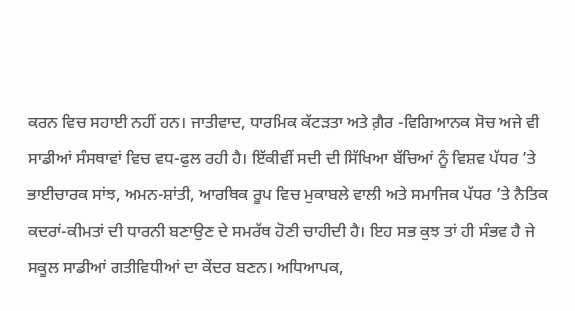ਕਰਨ ਵਿਚ ਸਹਾਈ ਨਹੀਂ ਹਨ। ਜਾਤੀਵਾਦ, ਧਾਰਮਿਕ ਕੱਟੜਤਾ ਅਤੇ ਗ਼ੈਰ -ਵਿਗਿਆਨਕ ਸੋਚ ਅਜੇ ਵੀ ਸਾਡੀਆਂ ਸੰਸਥਾਵਾਂ ਵਿਚ ਵਧ-ਫੁਲ ਰਹੀ ਹੈ। ਇੱਕੀਵੀਂ ਸਦੀ ਦੀ ਸਿੱਖਿਆ ਬੱਚਿਆਂ ਨੂੰ ਵਿਸ਼ਵ ਪੱਧਰ ’ਤੇ ਭਾਈਚਾਰਕ ਸਾਂਝ, ਅਮਨ-ਸ਼ਾਂਤੀ, ਆਰਥਿਕ ਰੂਪ ਵਿਚ ਮੁਕਾਬਲੇ ਵਾਲੀ ਅਤੇ ਸਮਾਜਿਕ ਪੱਧਰ ’ਤੇ ਨੈਤਿਕ ਕਦਰਾਂ-ਕੀਮਤਾਂ ਦੀ ਧਾਰਨੀ ਬਣਾਉਣ ਦੇ ਸਮਰੱਥ ਹੋਣੀ ਚਾਹੀਦੀ ਹੈ। ਇਹ ਸਭ ਕੁਝ ਤਾਂ ਹੀ ਸੰਭਵ ਹੈ ਜੇ ਸਕੂਲ ਸਾਡੀਆਂ ਗਤੀਵਿਧੀਆਂ ਦਾ ਕੇਂਦਰ ਬਣਨ। ਅਧਿਆਪਕ,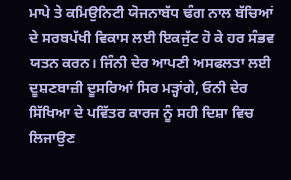ਮਾਪੇ ਤੇ ਕਮਿਉਨਿਟੀ ਯੋਜਨਾਬੱਧ ਢੰਗ ਨਾਲ ਬੱਚਿਆਂ ਦੇ ਸਰਬਪੱਖੀ ਵਿਕਾਸ ਲਈ ਇਕਜੁੱਟ ਹੋ ਕੇ ਹਰ ਸੰਭਵ ਯਤਨ ਕਰਨ। ਜਿੰਨੀ ਦੇਰ ਆਪਣੀ ਅਸਫਲਤਾ ਲਈ ਦੂਸ਼ਣਬਾਜ਼ੀ ਦੂਸਰਿਆਂ ਸਿਰ ਮੜ੍ਹਾਂਗੇ, ਓਨੀ ਦੇਰ ਸਿੱਖਿਆ ਦੇ ਪਵਿੱਤਰ ਕਾਰਜ ਨੂੰ ਸਹੀ ਦਿਸ਼ਾ ਵਿਚ ਲਿਜਾਉਣ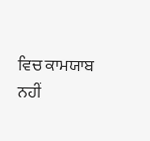ਵਿਚ ਕਾਮਯਾਬ ਨਹੀਂ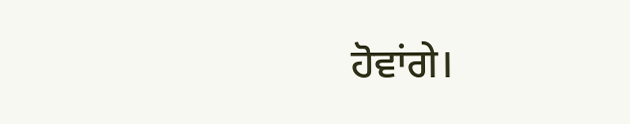ਹੋਵਾਂਗੇ।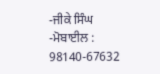-ਜੀਕੇ ਸਿੰਘ
-ਮੋਬਾਈਲ : 98140-67632